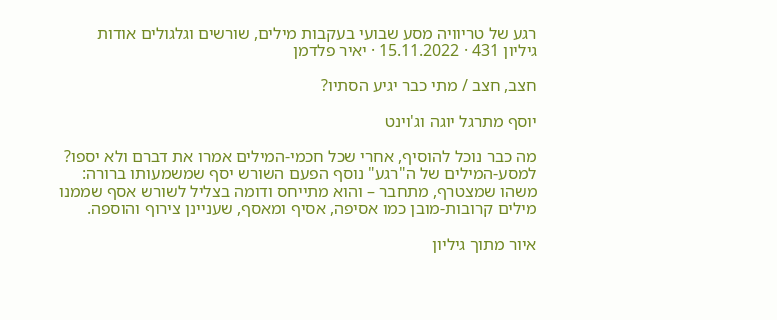רגע של טריוויה מסע שבועי בעקבות מילים, שורשים וגלגולים אודות
גיליון 431 · 15.11.2022 · יאיר פלדמן

חצב, חצב / מתי כבר יגיע הסתיו?

יוסף מתרגל יוגה וג'וינט

מה כבר נוכל להוסיף, אחרי שכל חכמי-המילים אמרו את דברם ולא יספו? למסע-המילים של ה"רגע" נוסף הפעם השורש יסף שמשמעותו ברורה: משהו שמצטרף, מתחבר – והוא מתייחס ודומה בצליל לשורש אסף שממנו מילים קרובות-מובן כמו אסיפה, אסיף ומאסף, שעניינן צירוף והוספה.

איור מתוך גיליון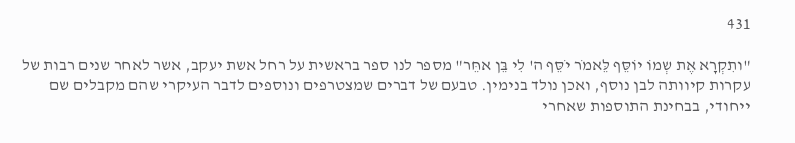431

"ותִקְרָא אֶת שְמוֹ יוֹסֵּף לֵּאמֹר יֹסֵּף ה' לִי בֵּן אחֵּר" מספר לנו ספר בראשית על רחל אשת יעקב, אשר לאחר שנים רבות של עקרות קיוותה לבן נוסף, ואכן נולד בנימין. טבעם של דברים שמצטרפים ונוספים לדבר העיקרי שהם מקבלים שם ייחודי, בבחינת התוספות שאחרי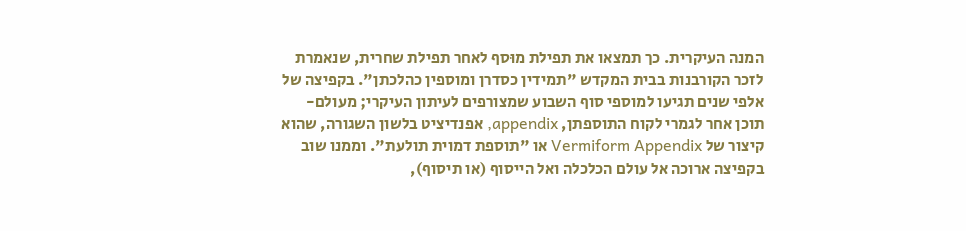המנה העיקרית. כך תמצאו את תפילת מוּסף לאחר תפילת שחרית, שנאמרת לזכר הקורבנות בבית המקדש "תמידין כסדרן ומוספין כהלכתן". בקפיצה של אלפי שנים תגיעו למוספי סוף השבוע שמצורפים לעיתון העיקרי; מעולם-תוכן אחר לגמרי לקוח התוספתן, appendix, אפנדיציט בלשון השגורה, שהוא קיצור של Vermiform Appendix או "תוספת דמוית תולעת". וממנו שוב בקפיצה ארוכה אל עולם הכלכלה ואל הייסוף (או תיסוף),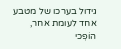גידול בערכו של מטבע אחד לעומת אחר, הוֹפְכי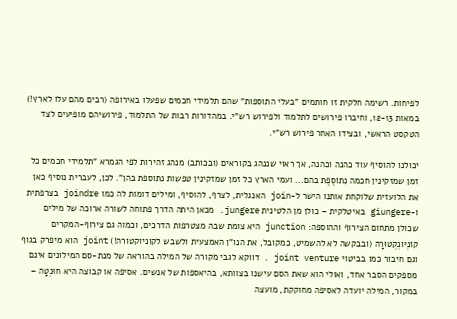לפיחות. רשימה חלקית זו חותמים "בעלי התוספות" שהם תלמידי חכמים שפעלו באירופה (רבים מהם עלו לארץ!) במאות 12-13, וחיברו פירושים לתלמוד ולפירוש רש"י. במהדורות רבות של התלמוד, פירושיהם מופיעים לצד הטקסט הראשי, ובצידו האחר פירוש רש"י.

יכולנו להוסיף עוד כהנה וכהנה, אך ראוי שננהג בקוראים (ובכותב) מנהג זהירות לפי הגמרא "תלמידי חכמים כל זמן שמזקינין חכמה נִתוֹסֶפֶת בהם... ועמי הארץ כל זמן שמזקינין טפשות נתוספת בהן". לכן, לעברית נוסיף כאן את הלועזית שלוקחת אותנו הישר ל-join האנגלית, לצרף, להוסיף, ומילים דומות לה כמו joindre בצרפתית ו-giungere באיטלקית – כולן מן הלטינית jungere. מכאן היתה הדרך פתוחה לשורה ארוכה של מילים שכולן מתחום הצירוף וההוספה: junction היא צומת שבה מצטרפות הדרכים, וכמוה גם צירוף-המקרים קוֹנְיּונְקְטוּרָה (ובבקשה לא להשמיט, כמקובל, את הנו"ן האמצעית ולשבש לקוניוקטורה!) joint הוא מיפרק בגוף וגם חיבור כמו בביטוי joint venture . דווקא לגבי מקורה של המילה בהוראה של מנת-סם המילונים אינם מספקים הסבר אחד, ואולי הוא שאת הסם עישנו בצוותא, בהיאספות של אנשים. אסיפה או קבוצה היא חוּנְטָה – במקור, המילה יועדה לאסיפה מחוקקת, מועצה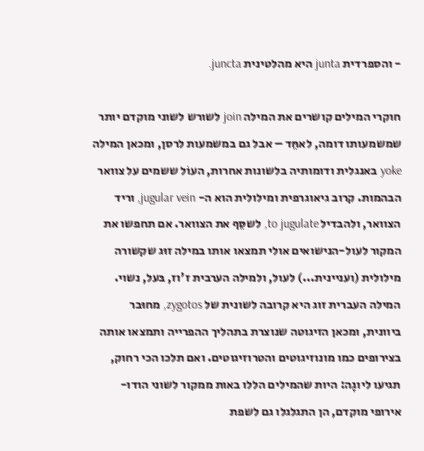- והספרדית junta היא מהלטינית juncta.

חוקרי המילים קושרים את המילה join לשורש לשוני מוקדם יותר שמשמעותו דומה, לאחֵּד – אבל גם במשמעות לרסן, ומכאן המילה yoke באנגלית ודומותיה בלשונות אחרות, העוֹל ששמים על צוואר הבהמות. קרוב גיאוגרפית ומילולית הוא ה- jugular vein, וריד הצוואר, ולהבדיל to jugulate, לשסֵּף את הצוואר. אם תחפשו את המקור לעול-הנישואים אולי תמצאו אותו במילה זוּג שקשורה מילולית (ועניינית...) לעול, ולמילה הערבית ז'וז, בּעל, נשוי. המילה העברית זוג היא קרובה לשונית של zygotos, מחוּבר ביוונית, ומכאן הזיגוטה שנוצרת בתהליך ההפרייה ותמצאו אותה בצירופים כמו מונוזיגוטים והטרוזיגוטים. ואם תלכו הכי רחוק, תגיעו ליוגָה: היות שהמילים הללו באות ממקור לשוני הודו-אירופי מוקדם, הן התגלגלו גם לשפת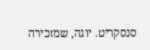סנסקריט. יוגה, שמזכירה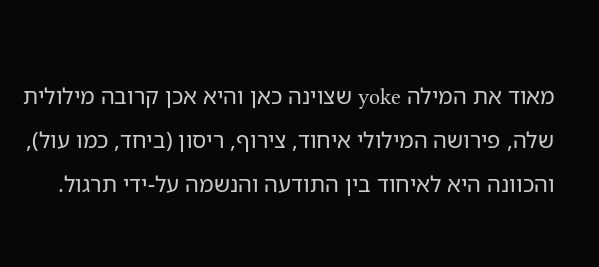מאוד את המילה yoke שצוינה כאן והיא אכן קרובה מילולית שלה, פירושה המילולי איחוד, צירוף, ריסון (ביחד, כמו עול), והכוונה היא לאיחוד בין התודעה והנשמה על-ידי תרגול.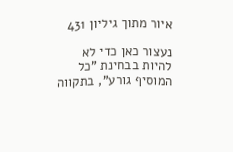איור מתוך גיליון 431

נעצור כאן כדי לא להיות בבחינת "כל המוסיף גורע", בתקווה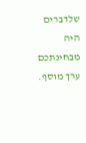שלדברים היה מבחינתכם ערך מוסף.